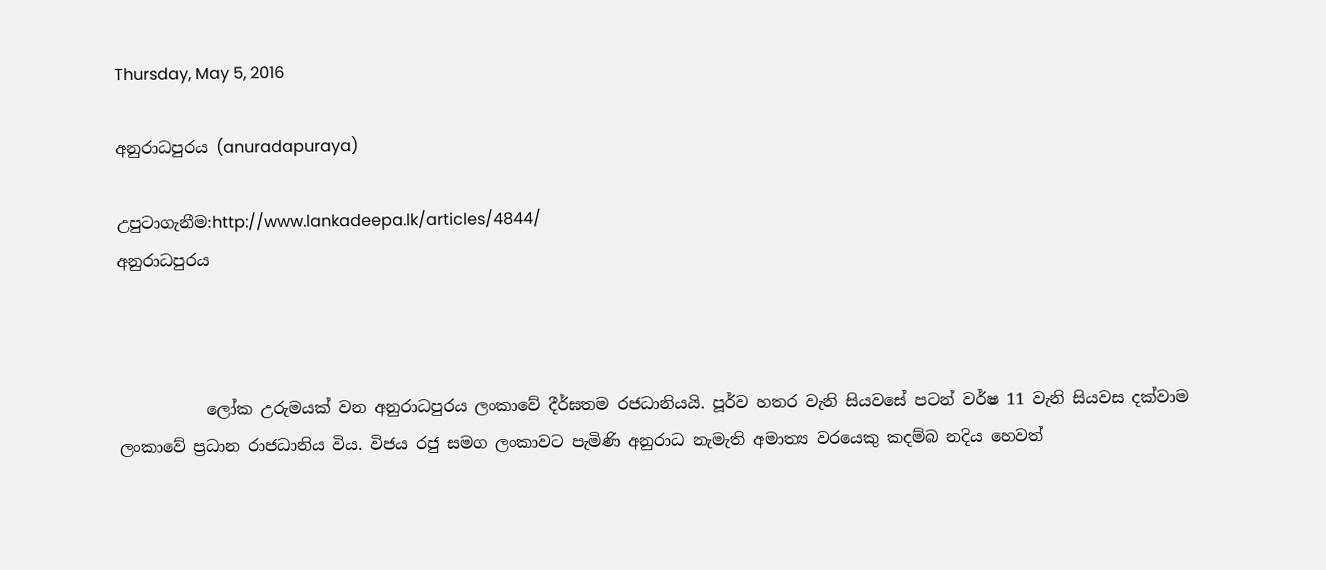Thursday, May 5, 2016

අනුරාධපුරය (anuradapuraya)

උපුටාගැනීම:http://www.lankadeepa.lk/articles/4844/
අනුරාධපුරය



           ලෝක උරුමයක් වන අනුරාධපුරය ලංකාවේ දීර්ඝතම රජධානියයි. පූර්ව හතර වැනි සියවසේ පටන් වර්ෂ 11 වැනි සියවස දක්වාම ලංකාවේ ප්‍රධාන රාජධානිය විය. විජය රජු සමග ලංකාවට පැමිණි අනුරාධ නැමැති අමාත්‍ය වරයෙකු කදම්බ නදිය හෙවත්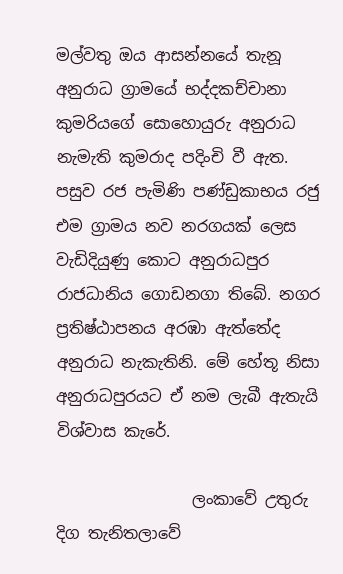මල්වතු ඔය ආසන්නයේ තැනූ අනුරාධ ග්‍රාමයේ භද්දකච්චානා කුමරියගේ සොහොයුරු අනුරාධ නැමැති කුමරාද පදිංචි වී ඇත. පසුව රජ පැමිණි පණ්ඩුකාභය රජු එම ග්‍රාමය නව නරගයක් ලෙස වැඩිදියුණු කොට අනුරාධපුර රාජධානිය ගොඩනගා තිබේ. නගර ප්‍රතිෂ්ඨාපනය අරඹා ඇත්තේද අනුරාධ නැකැතිනි. මේ හේතූ නිසා අනුරාධපුරයට ඒ නම ලැබී ඇතැයි විශ්වාස කැරේ.

                 ලංකාවේ උතුරු දිග තැනිතලාවේ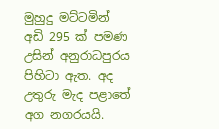මුහුදු මට්ටමින් අඩි 295 ක් පමණ උසින් අනුරාධපුරය පිහිටා ඇත. අද උතුරු මැද පළාතේ අග නගරයයි.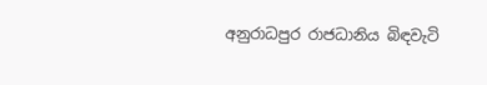අනුරාධපුර රාජධානිය බිඳවැටි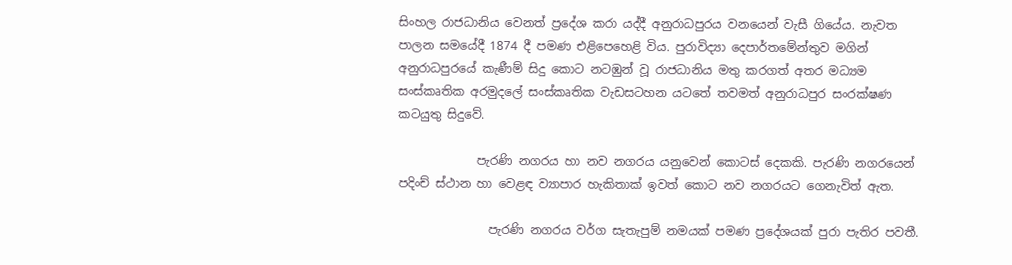සිංහල රාජධානිය වෙනත් ප්‍රදේශ කරා යද්දී අනුරාධපුරය වනයෙන් වැසී ගියේය. නැවත පාලන සමයේදී 1874 දී පමණ එළිපෙහෙළි විය. පුරාවිද්‍යා දෙපාර්තමේන්තුව මගින් අනුරාධපුරයේ කැණීම් සිදු කොට නටඹුන් වූ රාජධානිය මතු කරගත් අතර මධ්‍යම සංස්කෘතික අරමුදලේ සංස්කෘතික වැඩසටහන යටතේ තවමත් අනුරාධපුර සංරක්ෂණ කටයුතු සිදුවේ.

             පැරණි නගරය හා නව නගරය යනුවෙන් කොටස් දෙකකි. පැරණි නගරයෙන් පදිංච් ස්ථාන හා වෙළඳ ව්‍යාපාර හැකිතාක් ඉවත් කොට නව නගරයට ගෙනැවිත් ඇත.

               පැරණි නගරය වර්ග සැතැපුම් නමයක් පමණ ප්‍රදේශයක් පුරා පැතිර පවතී.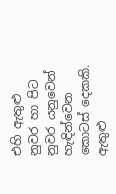එහි ඇතුළු නුවර හා පිට නුවර යනුවෙන් හැඳින්වෙන කොටස් දෙකකි. ඇතුළු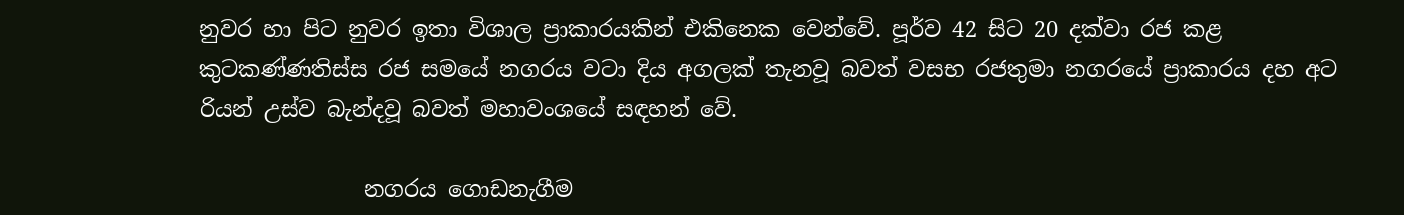නුවර හා පිට නුවර ඉතා විශාල ප්‍රාකාරයකින් එකිනෙක වෙන්වේ. පූර්ව 42 සිට 20 දක්වා රජ කළ කුටකණ්ණතිස්ස රජ සමයේ නගරය වටා දිය අගලක් තැනවූ බවත් වසභ රජතුමා නගරයේ ප්‍රාකාරය දහ අට රියන් උස්ව බැන්දවූ බවත් මහාවංශයේ සඳහන් වේ.

               නගරය ගොඩනැගීම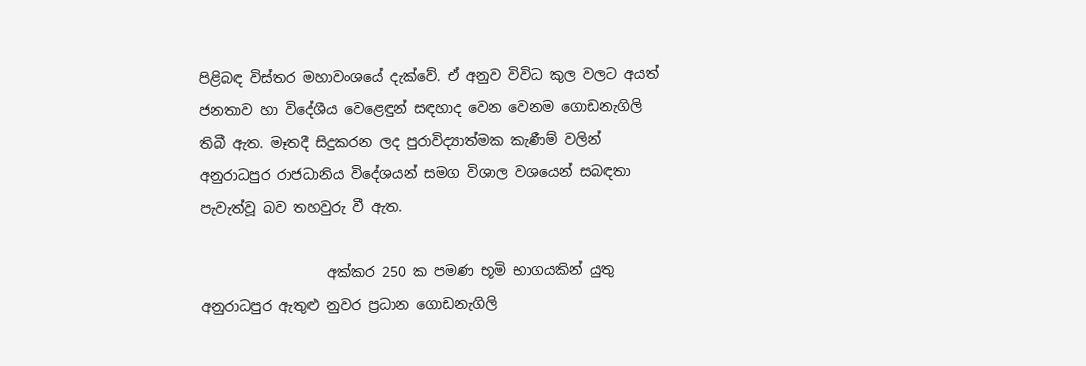පිළිබඳ විස්තර මහාවංශයේ දැක්වේ. ඒ අනුව විවිධ කුල වලට අයත් ජනතාව හා විදේශීය වෙළෙඳුන් සඳහාද වෙන වෙනම ගොඩනැගිලි තිබී ඇත. මෑතදී සිදුකරන ලද පුරාවිද්‍යාත්මක කැණීම් වලින් අනුරාධපුර රාජධානිය විදේශයන් සමග විශාල වශයෙන් සබඳතා පැවැත්වූ බව තහවුරු වී ඇත.

                  අක්කර 250 ක පමණ භූමි භාගයකින් යුතු අනුරාධපුර ඇතුළු නුවර ප්‍රධාන ගොඩනැගිලි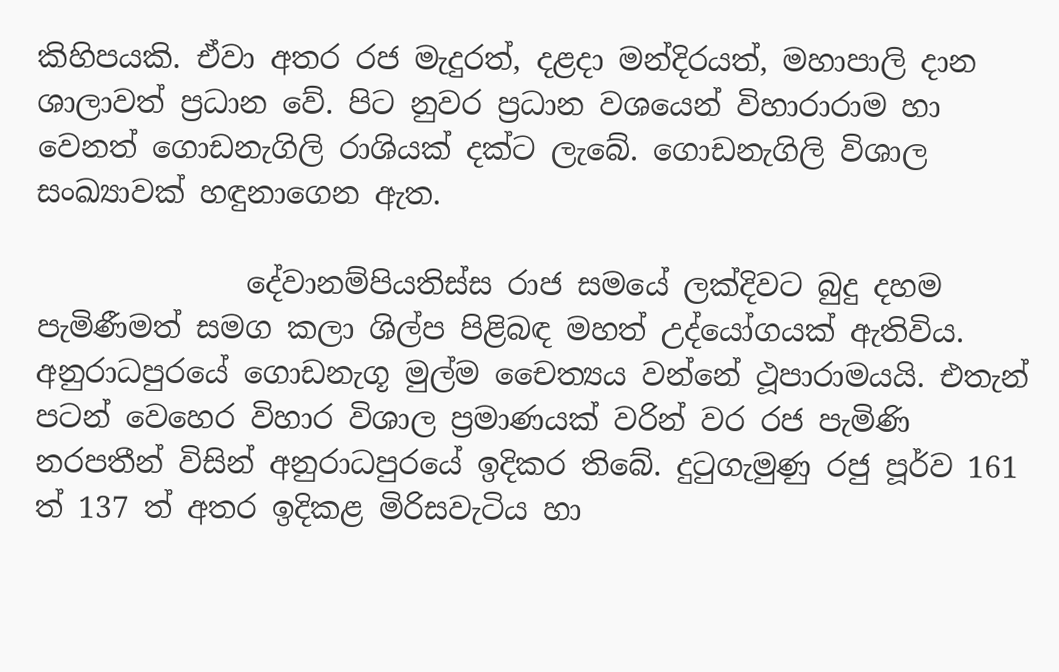කිහිපයකි. ඒවා අතර රජ මැදුරත්, දළදා මන්දිරයත්, මහාපාලි දාන ශාලාවත් ප්‍රධාන වේ. පිට නුවර ප්‍රධාන වශයෙන් විහාරා‍රාම හා වෙනත් ගොඩනැගිලි රාශියක් දක්ට ලැබේ. ගොඩනැගිලි විශාල සංඛ්‍යාවක් හඳුනාගෙන ඇත.

              දේවානම්පියතිස්ස රාජ සමයේ ලක්දිවට බුදු දහම පැමිණීමත් සමග කලා ශිල්ප පිළිබඳ මහත් උද්යෝගයක් ඇතිවිය. අනුරාධපුරයේ ගොඩනැගූ මුල්ම චෛත්‍යය වන්නේ ථූපාරාමයයි. එතැන් පටන් වෙහෙර විහාර විශාල ප්‍රමාණයක් වරින් වර රජ පැමිණි නරපතීන් විසින් අනුරාධපුරයේ ඉදිකර තිබේ. දුටුගැමුණු රජු පූර්ව 161 ත් 137 ත් අතර ඉදිකළ මිරිසවැටිය හා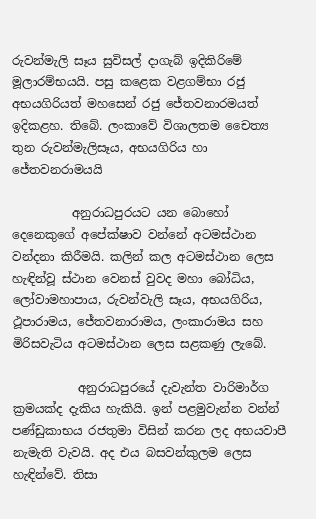රුවන්මැලි සෑය සුවිසල් දාගැබ් ඉදිකිරිමේ මූලාරම්භයයි. පසු කළෙක වළගම්භා රජු අභයගිරියත් මහසෙන් රජු ජේතවනාරමයත් ඉදිකළහ. තිබේ. ලංකාවේ විශාලතම චෛත්‍ය තුන රුවන්මැලිසෑය, අභයගිරිය හා ජේතවනරාමයයි

          අනුරාධපුරයට යන බොහෝ දෙනෙකුගේ අපේක්ෂාව වන්නේ අටමස්ථාන වන්දනා කිරීමයි. කලින් කල අටමස්ථාන ලෙස හැඳින්වූ ස්ථාන වෙනස් වුවද මහා බෝධිය, ලෝවාමහාපාය, රුවන්වැලි සෑය, අභයගිරිය, ථූපාරාමය, ජේතවනාරාමය, ලංකාරාමය සහ මිරිසවැටිය අටමස්ථාන ලෙස සළකණු ලැබේ.

           අනුරාධපුරයේ දැවැන්ත වාරිමාර්ග ක්‍රමයක්ද දැකිය හැකියි. ඉන් පළමුවැන්න වන්න් පණ්ඩුකාභය රජතුමා විසින් කරන ලද අභයවාපී නැමැති වැවයි. අද එය බසවන්කුලම ලෙස හැඳින්වේ. තිසා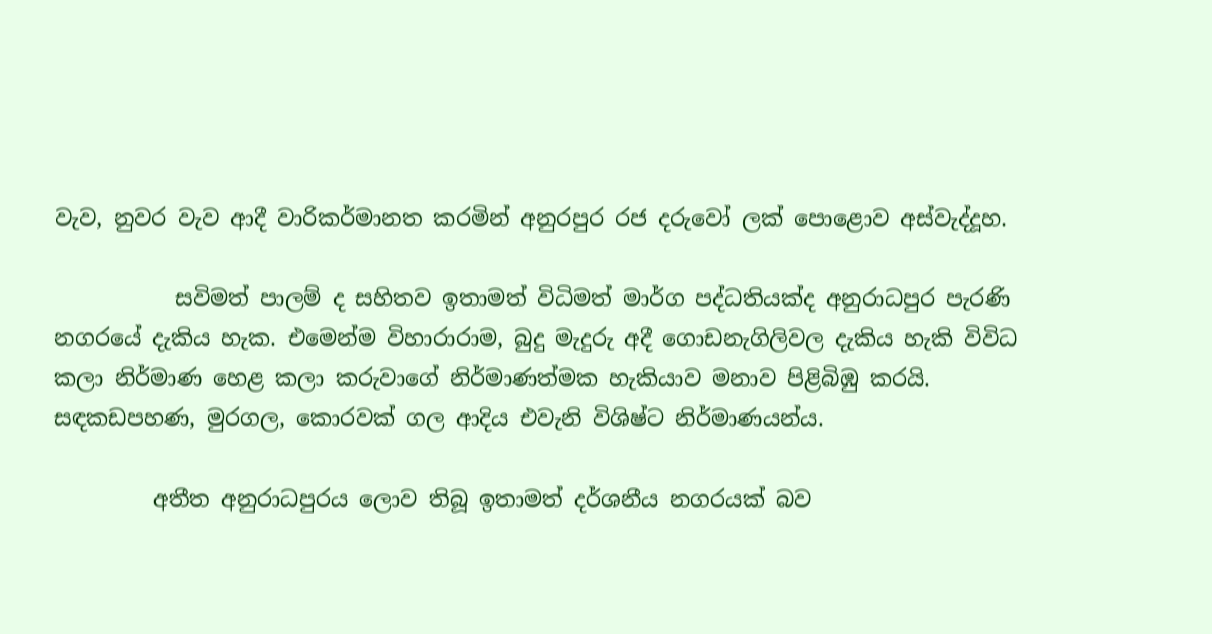වැව, නුවර වැව ආදී වාරිකර්මානත කරමින් අනුරපුර රජ දරුවෝ ලක් පොළොව අස්වැද්‍දූහ.

           සවිමත් පාලම් ද සහිතව ඉතාමත් විධිමත් මාර්ග පද්ධතියක්ද අනුරාධපුර පැරණි නගරයේ දැකිය හැක. එමෙන්ම විහාරාරාම, බුදු මැදුරු අදී ගොඩනැගිලිවල දැකිය හැකි විවිධ කලා නිර්මාණ හෙළ කලා කරුවාගේ නිර්මාණත්මක හැකියාව මනාව පිළිබිඹු කරයි. සඳකඩපහණ, මුරගල, කොරවක් ගල ආදිය එවැනි විශිෂ්ට නිර්මාණයන්ය.

         අතීත අනුරාධපුරය ලොව තිබූ ඉතාමත් දර්ශනීය නගරයක් බව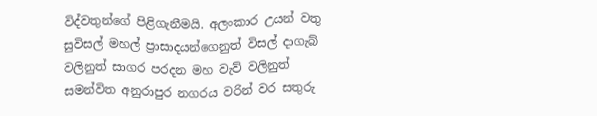විද්වතුන්ගේ පිළිගැනීමයි. අලංකාර උයන් වතු සුවිසල් මහල් ප්‍රාසාදයන්ගෙනුත් විසල් දාගැබ් වලිනුත් සාගර පරදන මහ වැව් වලිනුත් සමන්විත අනුරාපුර නගරය වරින් වර සතුරු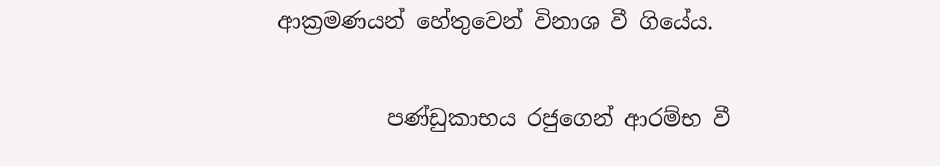ආක්‍රමණයන් හේතුවෙන් විනාශ වී ගියේය.

          පණ්ඩුකාභය රජුගෙන් ආරම්භ වී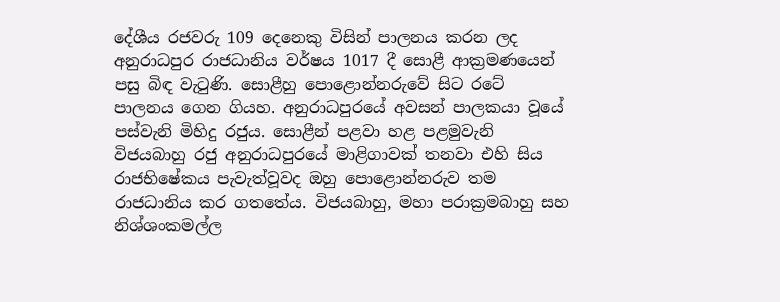දේශීය රජවරු 109 දෙනෙකු විසින් පාලනය කරන ලද අනුරාධපුර රාජධානිය වර්ෂය 1017 දී සොළී ආක්‍රමණයෙන් පසු බිඳ වැටුණි. සොළීහු පොළොන්නරුවේ සිට රටේ පාලනය ගෙන ගියහ. අනුරාධපුරයේ අවසන් පාලකයා වූයේ පස්වැනි මිහිදු රජුය. සොළීන් පළවා හළ පළමුවැනි විජයබාහු රජු අනුරාධපුරයේ මාළිගාවක් තනවා එහි සිය රාජභිෂේකය පැවැත්වූවද ඔහු පොළොන්නරුව තම රාජධානිය කර ගතතේය. විජයබාහු, මහා පරාක්‍රමබාහු සහ නිශ්ශංකමල්ල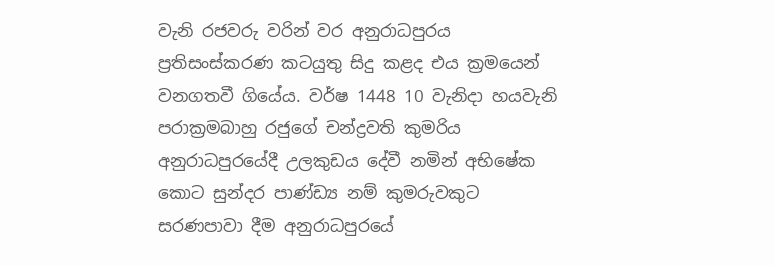වැනි රජවරු වරින් වර අනුරාධපුරය ප්‍රතිසංස්කරණ කටයුතු සිදු කළද එය ක්‍රමයෙන් වනගතවී ගියේය. වර්ෂ 1448 10 වැනිදා හයවැනි පරාක්‍රමබාහු රජුගේ චන්ද්‍රවති කුමරිය අනුරාධපුරයේදී උලකුඩය දේවී නමින් අභිෂේක කොට සුන්දර පාණ්ඩ්‍ය නම් කුමරුවකුට සරණපාවා දීම අනුරාධපුරයේ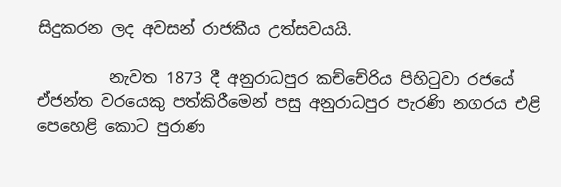සිදුකරන ලද අවසන් රාජකීය උත්සවයයි.

         නැවත 1873 දී අනුරාධපුර කච්චේරිය පිහිටුවා රජයේ ඒජන්ත වරයෙකු පත්කිරීමෙන් පසු අනුරාධපුර පැරණි නගරය එළි පෙහෙළි කොට පුරාණ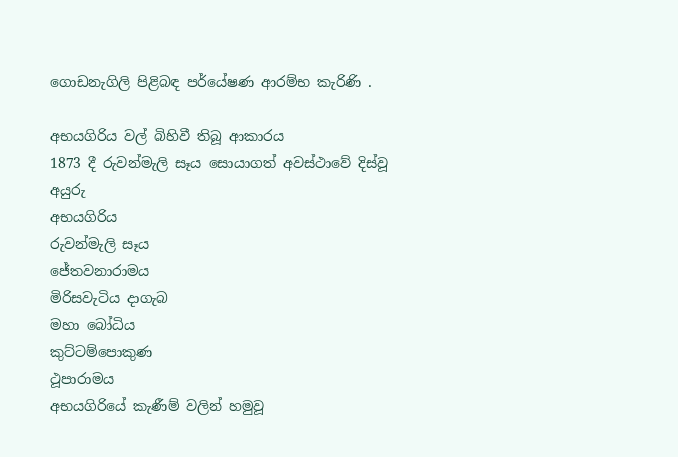ගොඩනැගිලි පිළිබඳ පර්යේෂණ ආරම්භ කැරිණි .

අභයගිරිය වල් බිහිවී තිබූ ආකාරය
1873 දී රුවන්මැලි සෑය සොයාගත් අවස්ථාවේ දිස්වූ අයුරු
අභයගිරිය
රුවන්මැලි සෑය
ජේතවනාරාමය
මිරිසවැටිය දාගැබ
මහා බෝධිය
කුට්ටම්පොකුණ
ථූපාරාමය
අභයගිරියේ කැණීම් වලින් හමුවූ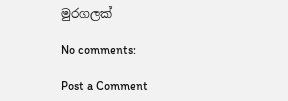මුරගලක්

No comments:

Post a Comment